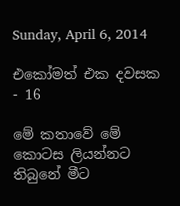Sunday, April 6, 2014

එකෝමත් එක දවසක - 16

මේ කතාවේ මේ කොටස ලියන්නට තිබුනේ මීට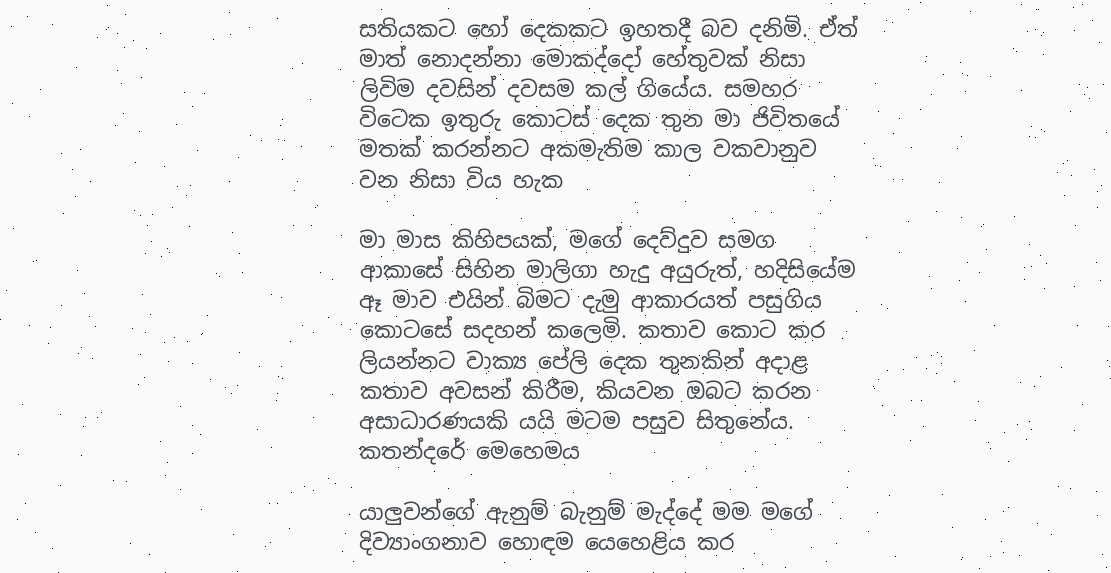සතියකට හෝ දෙකකට ඉහතදී බව දනිමි. ඒත් මාත් නොදන්නා මොකද්දෝ හේතුවක් නිසා ලිවිම දවසින් දවසම කල් ගියේය. සමහර විටෙක ඉතුරු කොටස් දෙක තුන මා ජිවිතයේ මතක් කරන්නට අකමැතිම කාල වකවානුව වන නිසා විය හැක

මා මාස කිහිපයක්, මගේ දෙව්දුව සමග ආකාසේ සිහින මාලිගා හැදු අයුරුත්, හදිසියේම ඈ මාව එයින් බිමට දැමු ආකාරයත් පසුගිය කොටසේ සදහන් කලෙමි. කතාව කොට කර ලියන්නට වාක්‍ය පේලි දෙක තුනකින් අදාළ කතාව අවසන් කිරීම, කියවන ඔබට කරන අසාධාරණයකි යයි මටම පසුව සිතුනේය. කතන්දරේ මෙහෙමය

යාලුවන්ගේ ඇනුම් බැනුම් මැද්දේ මම මගේ දිව්‍යාංගනාව හොඳම යෙහෙළිය කර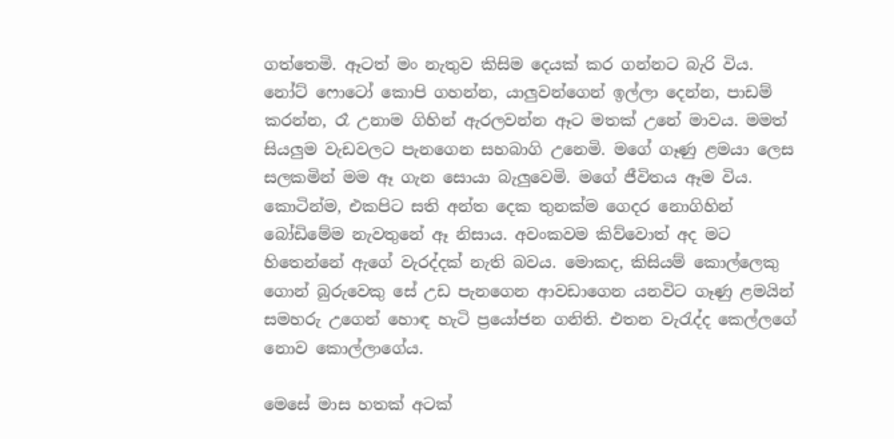ගත්තෙමි. ඈටත් මං නැතුව කිසිම දෙයක් කර ගන්නට බැරි විය. නෝට් ෆොටෝ කොපි ගහන්න, යාලුවන්ගෙන් ඉල්ලා දෙන්න, පාඩම් කරන්න, රෑ උනාම ගිහින් ඇරලවන්න ඈට මතක් උනේ මාවය. මමත් සියලුම වැඩවලට පැනගෙන සහබාගි උනෙමි. මගේ ගෑණු ළමයා ලෙස සලකමින් මම ඈ ගැන සොයා බැලුවෙමි. මගේ ජීවිතය ඈම විය. කොටින්ම, එකපිට සති අන්ත දෙක තුනක්ම ගෙදර නොගිහින් බෝඩිමේම නැවතුනේ ඈ නිසාය. අවංකවම කිව්වොත් අද මට හිතෙන්නේ ඇගේ වැරද්දක් නැති බවය. මොකද, කිසියම් කොල්ලෙකු ගොන් බුරුවෙකු සේ උඩ පැනගෙන ආවඩාගෙන යනවිට ගෑණු ළමයින් සමහරු උගෙන් හොඳ හැටි ප්‍රයෝජන ගනිති. එතන වැරැද්ද කෙල්ලගේ නොව කොල්ලාගේය.

මෙසේ මාස හතක් අටක්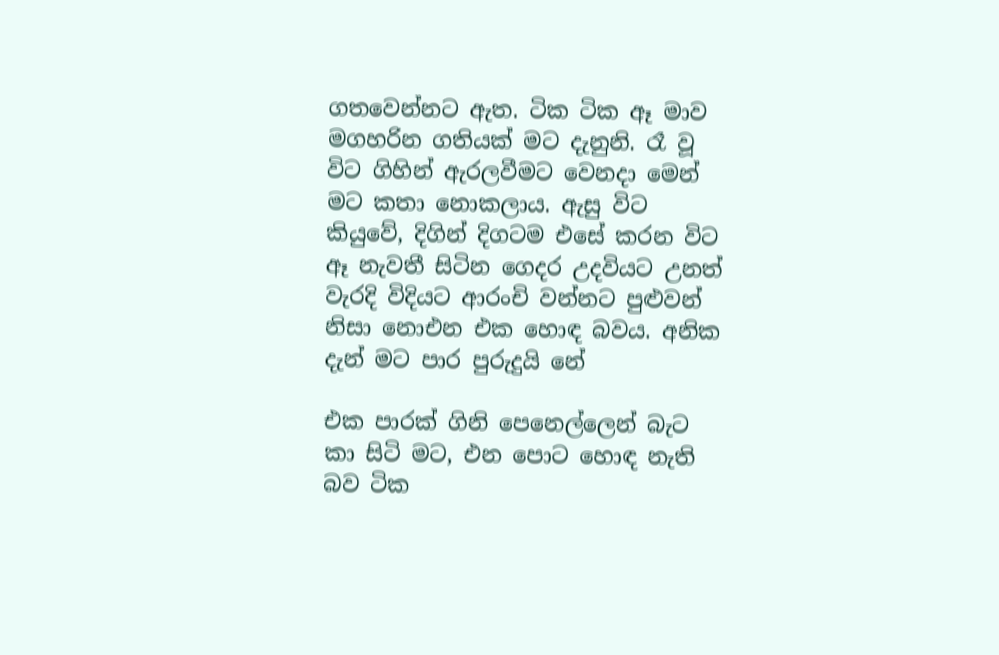ගතවෙන්නට ඇත. ටික ටික ඈ මාව මගහරින ගතියක් මට දැනුනි. රෑ වූ විට ගිහින් ඇරලවීමට වෙනදා මෙන් මට කතා නොකලාය. ඇසු විට කියුවේ, දිගින් දිගටම එසේ කරන විට ඈ නැවතී සිටින ගෙදර උදවියට උනත් වැරදි විදියට ආරංචි වන්නට පුළුවන් නිසා නොඑන එක හොඳ බවය. අනික දැන් මට පාර පුරුදුයි නේ

එක පාරක් ගිනි පෙනෙල්ලෙන් බැට කා සිටි මට, එන පොට හොඳ නැති බව ටික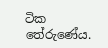ටික තේරුණේය.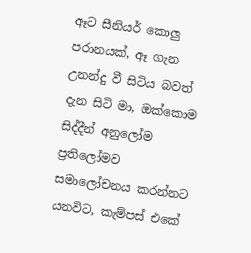ඈට සීනියර් කොලු පරානයක්, ඈ ගැන උනන්දු වී සිටිය බවත් දැන සිටි මා, ඔක්කොම සිද්දීන් අනුලෝම ප්‍රතිලෝමව සමාලෝචනය කරන්නට යනවිට, කැම්පස් එකේ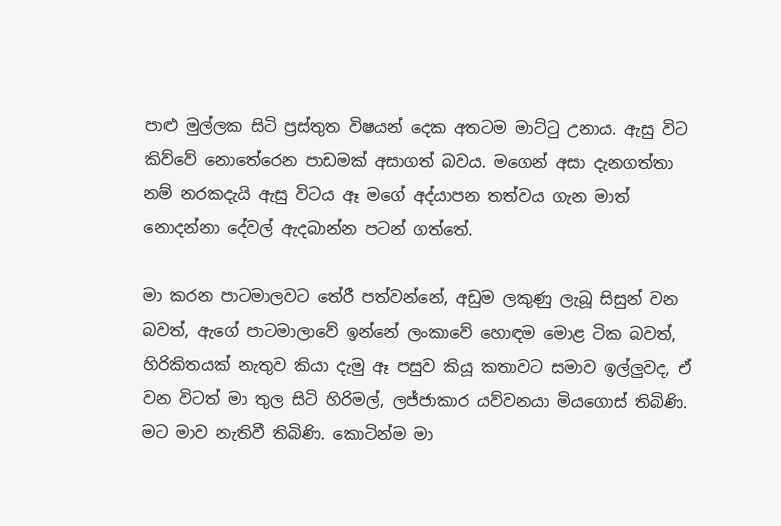පාළු මුල්ලක සිටි ප්‍රස්තුත විෂයන් දෙක අතටම මාට්ටු උනාය. ඇසු විට කිව්වේ නොතේරෙන පාඩමක් අසාගත් බවය. මගෙන් අසා දැනගත්තා නම් නරකදැයි ඇසු විටය ඈ මගේ අද්යාපන තත්වය ගැන මාත් නොදන්නා දේවල් ඇදබාන්න පටන් ගත්තේ.

මා කරන පාටමාලවට තේරී පත්වන්නේ, අඩුම ලකුණු ලැබූ සිසුන් වන බවත්, ඇගේ පාටමාලාවේ ඉන්නේ ලංකාවේ හොඳම මොළ ටික බවත්, හිරිකිතයක් නැතුව කියා දැමු ඈ පසුව කියූ කතාවට සමාව ඉල්ලුවද, ඒ වන විටත් මා තුල සිටි හිරිමල්, ලජ්ජාකාර යව්වනයා මියගොස් තිබිණි. මට මාව නැතිවී තිබිණි. කොටින්ම මා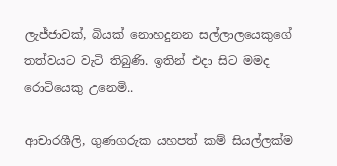ලැජ්ජාවක්, බියක් නොහදුනන සල්ලාලයෙකුගේ තත්වයට වැටි තිබුණි. ඉතින් එදා සිට මමද රොටියෙකු උනෙමි..

ආචාරශීලි, ගුණගරුක යහපත් කම් සියල්ලක්ම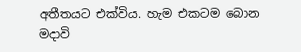අතීතයට එක්විය. හැම එකටම බොන මදාවි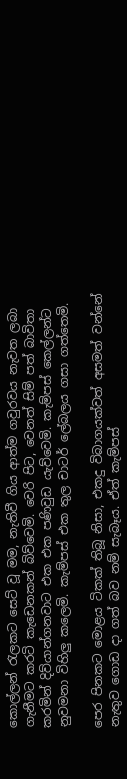කොල්ලන් රැලකට සෙට් වූ මම, නැතිවී ගිය ආත්ම ගවුරවය නැවත ලබා ගැනීමට කරටි කැඩෙනකන් බිව්වෙමි. වෙරි පිට, වෙනත් සිම් පත් බාවිතා කරමින් දිව්යාන්ගනවාට එක එක පණිවුඩ යැව්වෙමි. කැම්පස් කෙල්ලන්ට නුවමනා විහිලු කලෙමි. කැම්පස් එක තුල චාටර් ලේබලය ගසා ගත්තෙමි.

පෙර පිනකට මොළය ටිකක් තිබූ නිසා, එකදු විබාගයක්වත් අසමත් වන්නේ නැතුව ගොඩ දා ගත් බව නම් සැබෑය. ඒත් කැම්පස්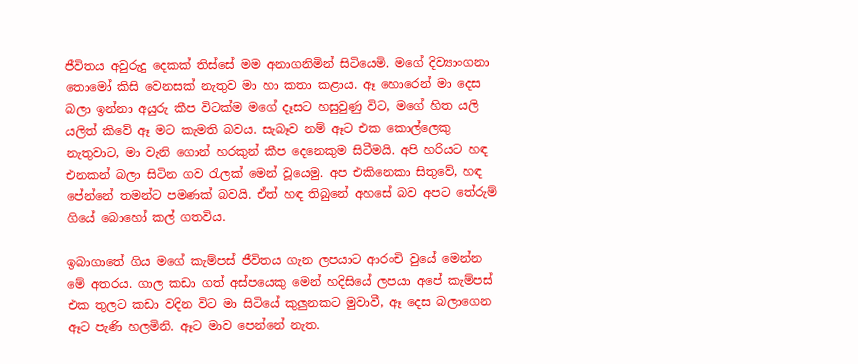ජීවිතය අවුරුදු දෙකක් තිස්සේ මම අනාගනිමින් සිටියෙමි. මගේ දිව්‍යාංගනා තොමෝ කිසි වෙනසක් නැතුව මා හා කතා කළාය. ඈ හොරෙන් මා දෙස බලා ඉන්නා අයුරු කීප විටක්ම මගේ දෑසට හසුවුණු විට, මගේ හිත යලි යලිත් කිවේ ඈ මට කැමති බවය. සැබෑව නම් ඈට එක කොල්ලෙකු නැතුවාට, මා වැනි ගොන් හරකුන් කීප දෙනෙකුම සිටීමයි. අපි හරියට හඳ එනකන් බලා සිටින ගව රැලක් මෙන් වූයෙමු. අප එකිනෙකා සිතුවේ, හඳ පේන්නේ තමන්ට පමණක් බවයි. ඒත් හඳ තිබුනේ අහසේ බව අපට තේරුම් ගියේ බොහෝ කල් ගතවිය.

ඉබාගාතේ ගිය මගේ කැම්පස් ජීවිතය ගැන ලපයාට ආරංචි වුයේ මෙන්න මේ අතරය. ගාල කඩා ගත් අස්පයෙකු මෙන් හදිසියේ ලපයා අපේ කැම්පස් එක තුලට කඩා වදින විට මා සිටියේ කුලුනකට මුවාවී, ඈ දෙස බලාගෙන ඈට පැණි හලමිනි. ඈට මාව පෙන්නේ නැත.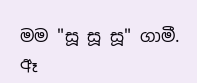මම "සූ සූ සූ" ගාමී. ඈ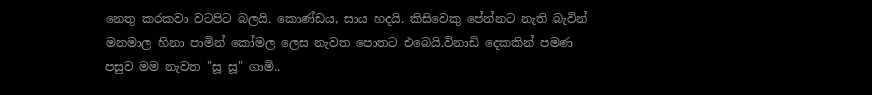නෙතු කරකවා වටපිට බලයි. කොණ්ඩය, සාය හදයි. කිසිවෙකු පේන්නට නැති බැවින් මනමාල හිනා පාමින් කෝමල ලෙස නැවත පොතට එබෙයි.විනාඩි දෙකකින් පමණ පසුව මම නැවත "සූ සූ" ගාමි..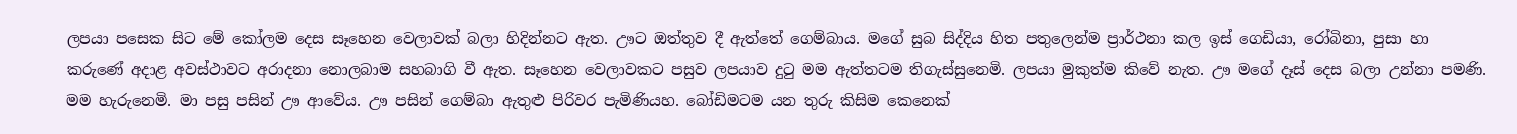ලපයා පසෙක සිට මේ කෝලම දෙස සෑහෙන වෙලාවක් බලා හිදින්නට ඇත. ඌට ඔත්තුව දී ඇත්තේ ගෙම්බාය. මගේ සුබ සිද්දිය හිත පතුලෙන්ම ප්‍රාර්ථනා කල ඉස් ගෙඩියා, රෝබිනා, පුසා හා කරුණේ අදාළ අවස්ථාවට අරාදනා නොලබාම සහබාගි වී ඇත. සෑහෙන වෙලාවකට පසුව ලපයාව දුටු මම ඇත්තටම තිගැස්සුනෙමි. ලපයා මුකුත්ම කිවේ නැත. ඌ මගේ දෑස් දෙස බලා උන්නා පමණි. මම හැරුනෙමි. මා පසු පසින් ඌ ආවේය. ඌ පසින් ගෙම්බා ඇතුළු පිරිවර පැමිණියහ. බෝඩිමටම යන තුරු කිසිම කෙනෙක්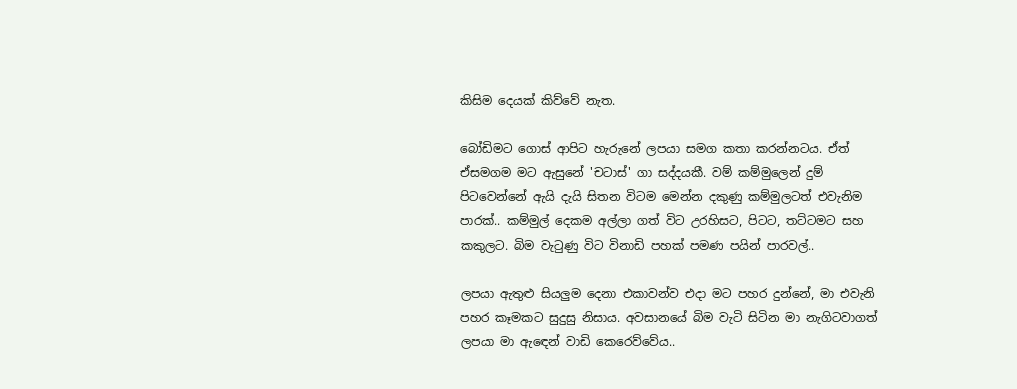කිසිම දෙයක් කිව්වේ නැත.

බෝඩිමට ගොස් ආපිට හැරුනේ ලපයා සමග කතා කරන්නටය. ඒත් ඒසමගම මට ඇසුනේ 'චටාස්' ගා සද්දයකී. වම් කම්මුලෙන් දුම් පිටවෙන්නේ ඇයි දැයි සිතන විටම මෙන්න දකුණු කම්මුලටත් එවැනිම පාරක්.. කම්මුල් දෙකම අල්ලා ගත් විට උරහිසට, පිටට, තට්ටමට සහ කකුලට. බිම වැටුණු විට විනාඩි පහක් පමණ පයින් පාරවල්..

ලපයා ඇතුළු සියලුම දෙනා එකාවන්ව එදා මට පහර දුන්නේ, මා එවැනි පහර කෑමකට සුදුසු නිසාය. අවසානයේ බිම වැටි සිටින මා නැගිටවාගත් ලපයා මා ඇඳෙන් වාඩි කෙරෙව්වේය..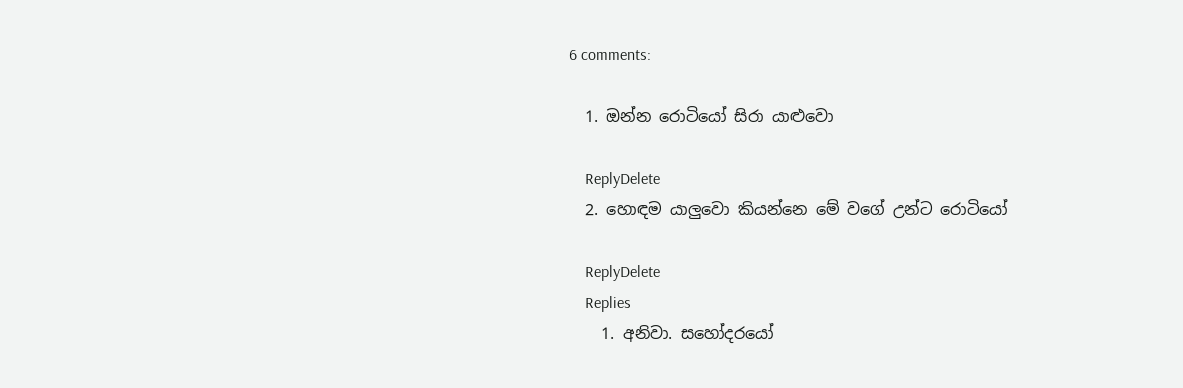6 comments:

  1. ඔන්න රොටියෝ සිරා යාළුවො

    ReplyDelete
  2. හොඳම යාලුවො කියන්නෙ මේ වගේ උන්ට රොටියෝ

    ReplyDelete
    Replies
    1. අනිවා. සහෝදරයෝ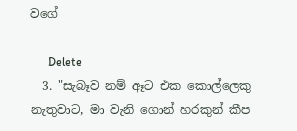වගේ

      Delete
  3. "සැබෑව නම් ඈට එක කොල්ලෙකු නැතුවාට, මා වැනි ගොන් හරකුන් කීප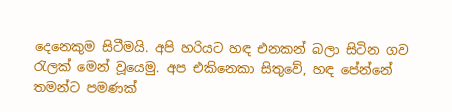දෙනෙකුම සිටීමයි. අපි හරියට හඳ එනකන් බලා සිටින ගව රැලක් මෙන් වූයෙමු. අප එකිනෙකා සිතුවේ, හඳ පේන්නේ තමන්ට පමණක්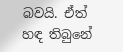බවයි. ඒත් හඳ තිබුනේ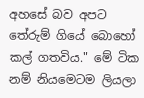අහසේ බව අපට තේරුම් ගියේ බොහෝ කල් ගතවිය." මේ ටික නම් නියමෙටම ලියලා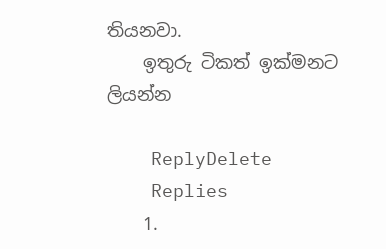තියනවා.
    ඉතුරු ටිකත් ඉක්මනට ලියන්න

    ReplyDelete
    Replies
    1.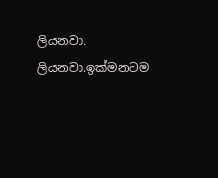ලියනවා. ලියනවා.ඉක්මනටම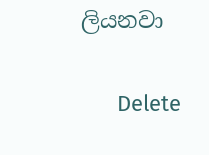ලියනවා

      Delete